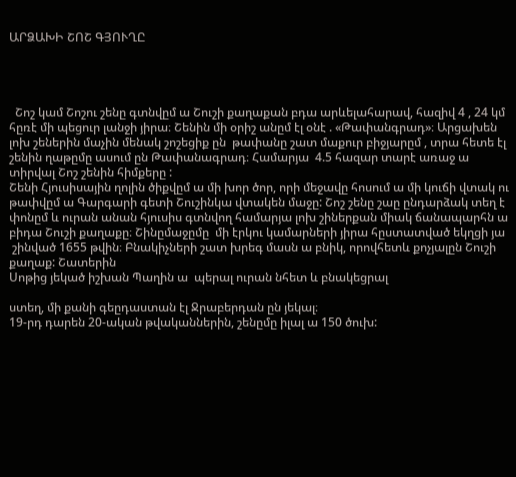ԱՐՁԱԽԻ ՇՈՇ ԳՅՈՒՂԸ




  Շոշ կամ Շոշու շենը գտնվըմ ա Շուշի քաղաքան բդա արևելահարավ, հազիվ 4 , 24 կմ հըռէ մի պեցուր լանջի յիրա։ Շենին մի օրիշ անըմ էլ օնէ . «Թափանգրադ»։ Արցախեն լոխ շեներին մաչին մենակ շոշեցիք ըն  թափանը շատ մաքուր բիջյարըմ , տրա հետե էլ շենին ղաթըմը ասում ըն Թափանագրադ։ Համարյա  4.5 հազար տարէ առաջ ա տիրվալ Շոշ շենին հիմքերը :
Շենի Հյուսիսային ղոլին ծիքվըմ ա մի խոր ծոր, որի մեջավը հոսում ա մի կուճի վտակ ու թափվըմ ա Գարգարի գետի Շուշինկա վտակեն մաջը: Շոշ շենը շաը ընդարձակ տեղ է փոնըմ և ուրան անան հյուսիս գտնվող համարյա լոխ շիներքան միակ ճանապարհն ա բիդա Շուշի քաղաքը։ Շինըմաջըմը  մի էրկու կամարների յիրա հըստատված եկղցի յա
 շինված 1655 թվին։ Բնակիչների շատ խրեգ մասն ա բնիկ, որովհետև քոչյալըն Շուշի քաղաք: Շատերին
Սոթից յեկած իշխան Պաղին ա  պերալ ուրան նհետ և բնակեցրալ

ստեղ, մի քանի գեըդաստան էլ Ջրաբերդան ըն յեկալ։
19-րդ դարեն 20-ական թվականներին, շենըմը իլալ ա 150 ծուխ: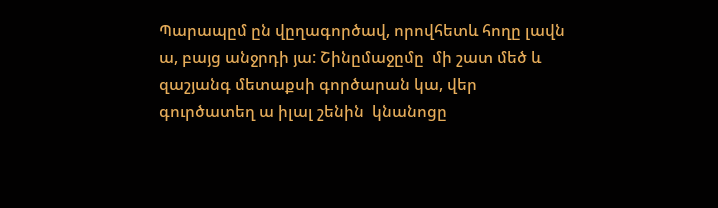Պարապըմ ըն վըղագործավ, որովհետև հողը լավն ա, բայց անջրդի յա: Շինըմաջըմը  մի շատ մեծ և զաշյանգ մետաքսի գործարան կա, վեր գուրծատեղ ա իլալ շենին  կնանոցը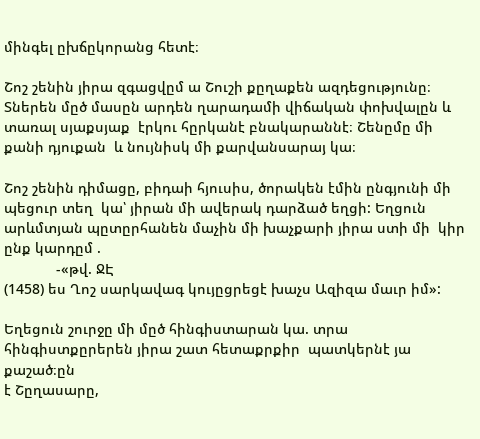մինգել ըխճըկորանց հետէ։

Շոշ շենին յիրա զգացվըմ ա Շուշի քըղաքեն ազդեցությունը։ Տներեն մըծ մասըն արդեն ղարադամի վիճական փոխվալըն և տառալ սյաքսյաք  էրկու հըրկանէ բնակարաննէ։ Շենըմը մի քանի դյուքան  և նույնիսկ մի քարվանսարայ կա։

Շոշ շենին դիմացը, բիդաի հյուսիս, ծորակեն էմին ընգյունի մի պեցուր տեղ  կա՝ յիրան մի ավերակ դարձած եղցի: Եղցուն արևմտյան պըտըրհանեն մաչին մի խաչքարի յիրա ստի մի  կիր ընք կարդըմ .
             -«թվ. ՋԷ
(1458) ես Ղոշ սարկավագ կույըցրեցէ խաչս Ազիզա մաւր իմ»:

Եղեցուն շուրջը մի մըծ հինգիստարան կա. տրա հինգիստքըրերեն յիրա շատ հետաքրքիր  պատկերնէ յա քաշած։ըն
է Շըղասարը,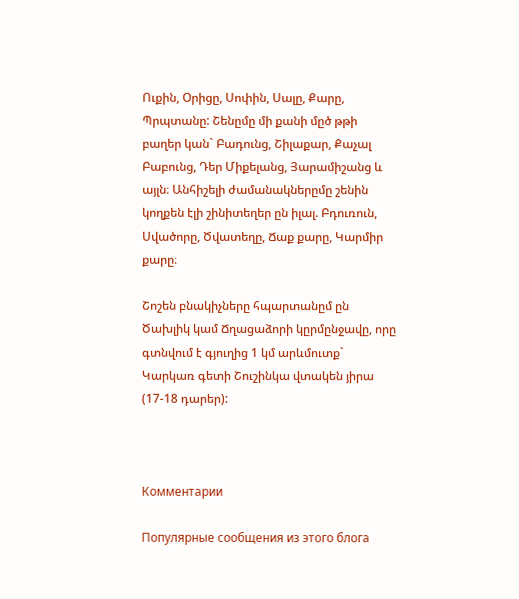Ուքին, Օրիցը, Սոփին, Սալը, Քարը, Պրպտանը: Շենըմը մի քանի մըծ թթի բաղեր կան` Բադունց, Շիլաքար, Քաչալ Բաբունց, Դեր Միքելանց, Յարամիշանց և այլն։ Անհիշելի ժամանակներըմը շենին կողքեն էլի շինիտեղեր ըն իլալ. Բդուռուն, Սվածորը, Ծվատեղը, Ճաք քարը, Կարմիր քարը։

Շոշեն բնակիչները հպարտանըմ ըն  Ծախլիկ կամ Ճղացաձորի կըրմընջավը, որը գտնվում է գյուղից 1 կմ արևմուտք` Կարկառ գետի Շուշինկա վտակեն յիրա (17-18 դարեր):



Комментарии

Популярные сообщения из этого блога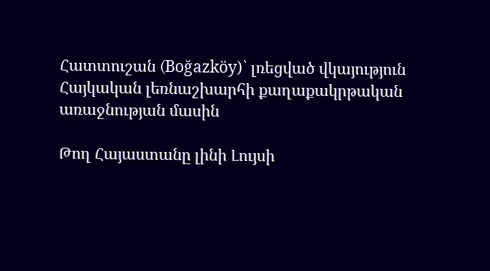Հատտուշան (Boğazköy)՝ լռեցված վկայություն Հայկական լեռնաշխարհի քաղաքակրթական առաջնության մասին

Թող Հայաստանը լինի Լույսի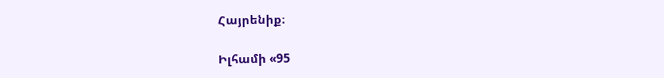Հայրենիք։

Իլհամի «95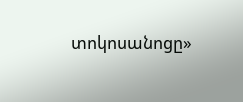տոկոսանոցը»